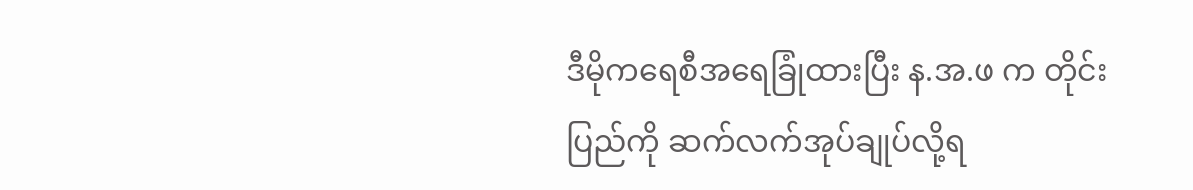ဒီမိုကရေစီအရေခြုံထားပြီး န.အ.ဖ က တိုင်းပြည်ကို ဆက်လက်အုပ်ချုပ်လို့ရ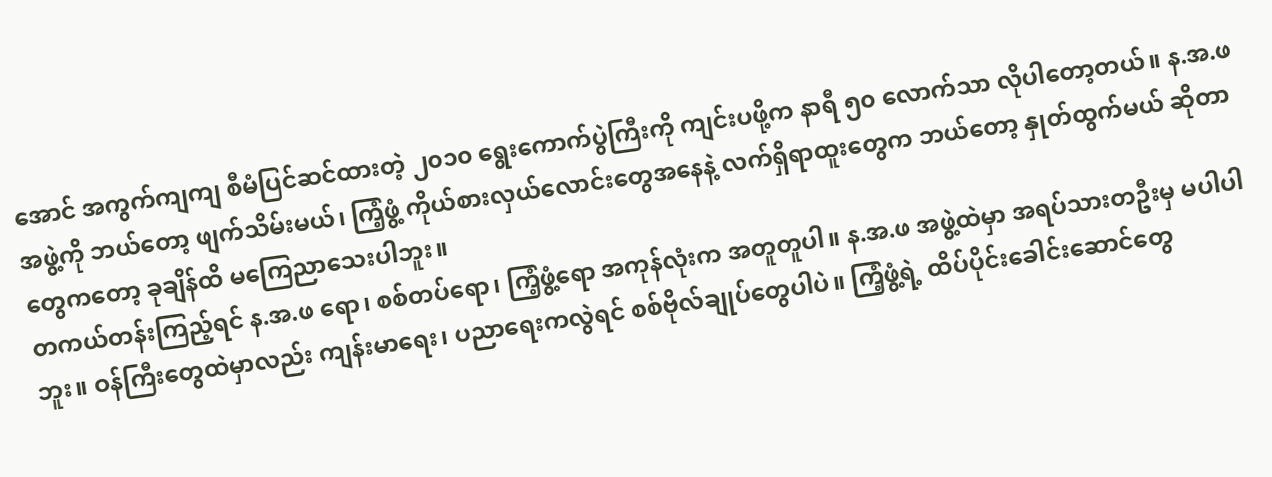အောင် အကွက်ကျကျ စီမံပြင်ဆင်ထားတဲ့ ၂၀၁၀ ရွေးကောက်ပွဲကြီးကို ကျင်းပဖို့က နာရီ ၅၀ လောက်သာ လိုပါတော့တယ်။ န.အ.ဖ အဖွဲ့ကို ဘယ်တော့ ဖျက်သိမ်းမယ်၊ ကြံ့ဖွံ့ ကိုယ်စားလှယ်လောင်းတွေအနေနဲ့ လက်ရှိရာထူးတွေက ဘယ်တော့ နှုတ်ထွက်မယ် ဆိုတာတွေကတော့ ခုချိန်ထိ မကြေညာသေးပါဘူး။
တကယ်တန်းကြည့်ရင် န.အ.ဖ ရော၊ စစ်တပ်ရော၊ ကြံ့ဖွံ့ရော အကုန်လုံးက အတူတူပါ။ န.အ.ဖ အဖွဲ့ထဲမှာ အရပ်သားတဦးမှ မပါပါဘူး။ ဝန်ကြီးတွေထဲမှာလည်း ကျန်းမာရေး၊ ပညာရေးကလွဲရင် စစ်ဗိုလ်ချုပ်တွေပါပဲ။ ကြံ့ဖွံ့ရဲ့ ထိပ်ပိုင်းခေါင်းဆောင်တွေ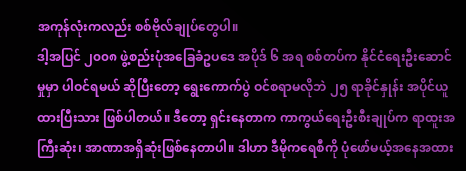အကုန်လုံးကလည်း စစ်ဗိုလ်ချုပ်တွေပါ။
ဒါ့အပြင် ၂၀၀၈ ဖွဲ့စည်းပုံအခြေခံဥပဒေ အပိုဒ် ၆ အရ စစ်တပ်က နိုင်ငံရေးဦးဆောင်မှုမှာ ပါဝင်ရမယ် ဆိုပြီးတော့ ရွေးကောက်ပွဲ ဝင်စရာမလိုဘဲ ၂၅ ရာခိုင်နှုန်း အပိုင်ယူထားပြီးသား ဖြစ်ပါတယ်။ ဒီတော့ ရှင်းနေတာက ကာကွယ်ရေးဦးစီးချုပ်က ရာထူးအကြီးဆုံး၊ အာဏာအရှိဆုံးဖြစ်နေတာပါ။ ဒါဟာ ဒီမိုကရေစီကို ပုံဖော်မယ့်အနေအထား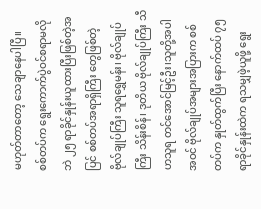မဟုတ်တာတော့ သေချာနေပါပြီ။
စစ်တပ်က ရွေးကောက်ပွဲဝင်စရာမလိုဘဲ ၂၅ ရာခိုင်နှုန်းယူထားပြီးဖြစ်တဲ့အပြင် စစ်တပ်အရာရှိကြီး တွေဖြစ်တဲ့ ဗိုလ်ချုပ်ကြီး သူရရွှေမန်း၊ ဗိုလ်ချုပ်ကြီး သိန်းစိန်၊ ဒုတိယ ဗိုလ်ချုပ်ကြီး သီဟသူရ တင်အောင်မြင့်ဦး၊သူတို့အပါအဝင် ဗိုလ်ချုပ်အများအပြားက စစ်တပ်က နှုတ်ထွက်ပြီး နောက်ထပ် ၇၅ ရာခိုင်နှုန်းထဲက ရသမျှဖဲ့ယူဖို့ ရွေး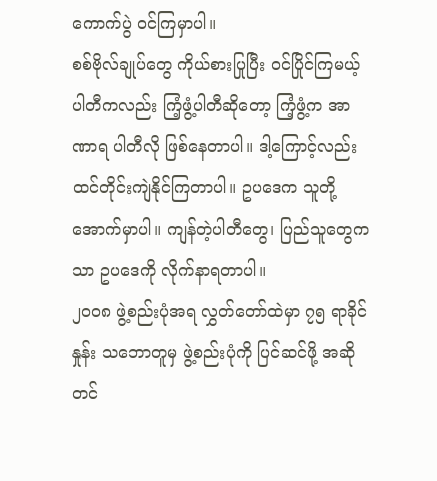ကောက်ပွဲ ဝင်ကြမှာပါ။
စစ်ဗိုလ်ချုပ်တွေ ကိုယ်စားပြုပြီး ဝင်ပြိုင်ကြမယ့် ပါတီကလည်း ကြံ့ဖွံ့ပါတီဆိုတော့ ကြံ့ဖွံ့က အာဏာရ ပါတီလို ဖြစ်နေတာပါ။ ဒါ့ကြောင့်လည်း ထင်တိုင်းကျဲနိုင်ကြတာပါ။ ဥပဒေက သူတို့အောက်မှာပါ။ ကျန်တဲ့ပါတီတွေ၊ ပြည်သူတွေကသာ ဥပဒေကို လိုက်နာရတာပါ။
၂၀၀၈ ဖွဲ့စည်းပုံအရ လွှတ်တော်ထဲမှာ ၇၅ ရာခိုင်နှုန်း သဘောတူမှ ဖွဲ့စည်းပုံကို ပြင်ဆင်ဖို့ အဆိုတင်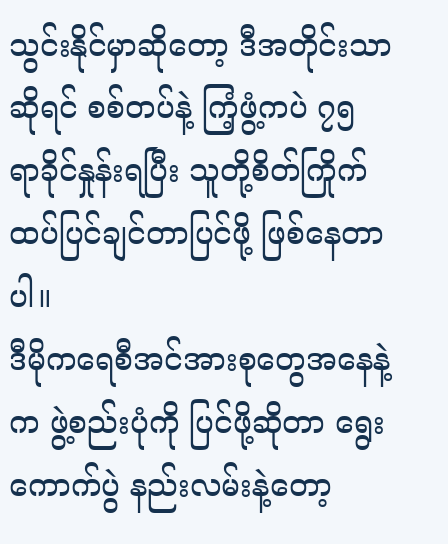သွင်းနိုင်မှာဆိုတော့ ဒီအတိုင်းသာ ဆိုရင် စစ်တပ်နဲ့ ကြံ့ဖွံ့ကပဲ ၇၅ ရာခိုင်နှုန်းရပြီး သူတို့စိတ်ကြိုက် ထပ်ပြင်ချင်တာပြင်ဖို့ ဖြစ်နေတာပါ။
ဒီမိုကရေစီအင်အားစုတွေအနေနဲ့က ဖွဲ့စည်းပုံကို ပြင်ဖို့ဆိုတာ ရွေးကောက်ပွဲ နည်းလမ်းနဲ့တော့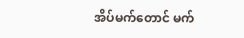အိပ်မက်တောင် မက်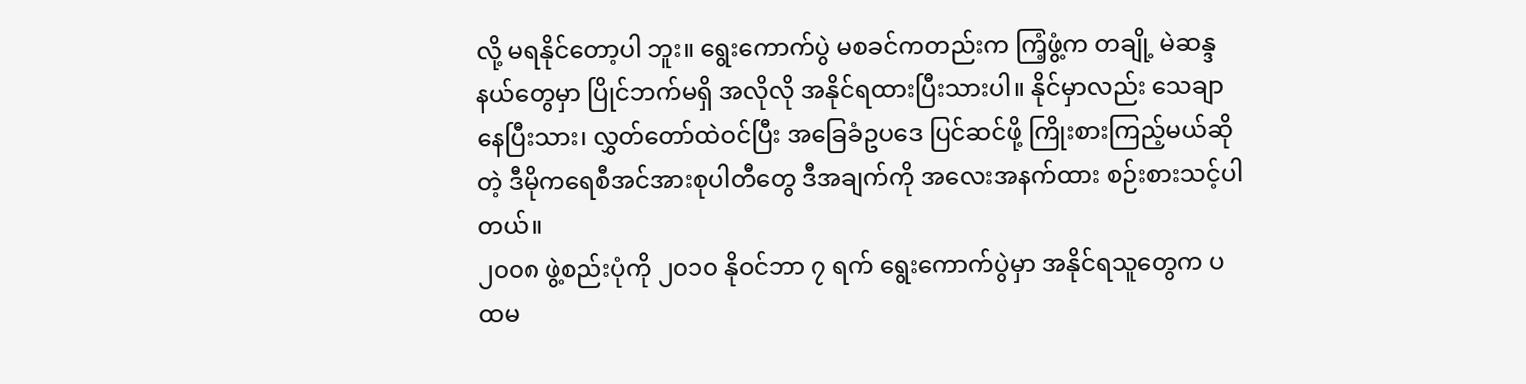လို့ မရနိုင်တော့ပါ ဘူး။ ရွေးကောက်ပွဲ မစခင်ကတည်းက ကြံ့ဖွံ့က တချို့ မဲဆန္ဒနယ်တွေမှာ ပြိုင်ဘက်မရှိ အလိုလို အနိုင်ရထားပြီးသားပါ။ နိုင်မှာလည်း သေချာနေပြီးသား၊ လွှတ်တော်ထဲဝင်ပြီး အခြေခံဥပဒေ ပြင်ဆင်ဖို့ ကြိုးစားကြည့်မယ်ဆိုတဲ့ ဒီမိုကရေစီအင်အားစုပါတီတွေ ဒီအချက်ကို အလေးအနက်ထား စဉ်းစားသင့်ပါတယ်။
၂၀၀၈ ဖွဲ့စည်းပုံကို ၂၀၁၀ နိုဝင်ဘာ ၇ ရက် ရွေးကောက်ပွဲမှာ အနိုင်ရသူတွေက ပထမ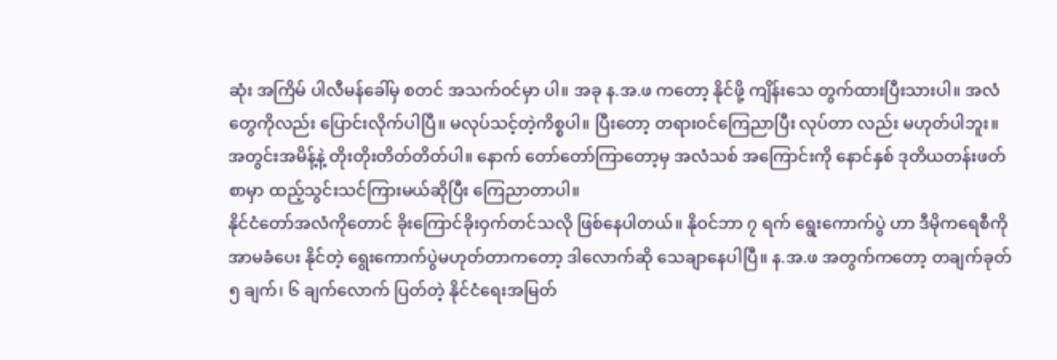ဆုံး အကြိမ် ပါလီမန်ခေါ်မှ စတင် အသက်ဝင်မှာ ပါ။ အခု န.အ.ဖ ကတော့ နိုင်ဖို့ ကျိန်းသေ တွက်ထားပြီးသားပါ။ အလံတွေကိုလည်း ပြောင်းလိုက်ပါပြီ။ မလုပ်သင့်တဲ့ကိစ္စပါ။ ပြီးတော့ တရားဝင်ကြေညာပြီး လုပ်တာ လည်း မဟုတ်ပါဘူး။ အတွင်းအမိန့်နဲ့ တိုးတိုးတိတ်တိတ်ပါ။ နောက် တော်တော်ကြာတော့မှ အလံသစ် အကြောင်းကို နောင်နှစ် ဒုတိယတန်းဖတ်စာမှာ ထည့်သွင်းသင်ကြားမယ်ဆိုပြီး ကြေညာတာပါ။
နိုင်ငံတော်အလံကိုတောင် ခိုးကြောင်ခိုးဝှက်တင်သလို ဖြစ်နေပါတယ်။ နိုဝင်ဘာ ၇ ရက် ရွေးကောက်ပွဲ ဟာ ဒီမိုကရေစီကို အာမခံပေး နိုင်တဲ့ ရွေးကောက်ပွဲမဟုတ်တာကတော့ ဒါလောက်ဆို သေချာနေပါပြီ။ န.အ.ဖ အတွက်ကတော့ တချက်ခုတ် ၅ ချက်၊ ၆ ချက်လောက် ပြတ်တဲ့ နိုင်ငံရေးအမြတ်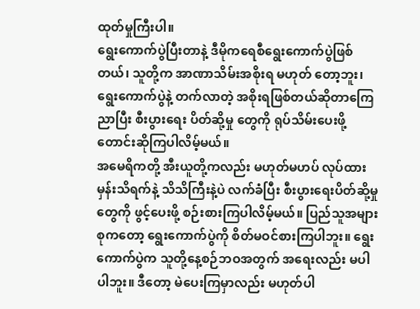ထုတ်မှုကြီးပါ။
ရွေးကောက်ပွဲပြီးတာနဲ့ ဒီမိုကရေစီရွေးကောက်ပွဲဖြစ်တယ်၊ သူတို့က အာဏာသိမ်းအစိုးရ မဟုတ် တော့ဘူး၊ ရွေးကောက်ပွဲနဲ့ တက်လာတဲ့ အစိုးရဖြစ်တယ်ဆိုတာကြေညာပြီး စီးပွားရေး ပိတ်ဆို့မှု တွေကို ရုပ်သိမ်းပေးဖို့ တောင်းဆိုကြပါလိမ့်မယ်။
အမေရိကတို့ အီးယူတို့ကလည်း မဟုတ်မဟပ် လုပ်ထားမှန်းသိရက်နဲ့ သိသိကြီးနဲ့ပဲ လက်ခံပြီး စီးပွားရေးပိတ်ဆို့မှုတွေကို ဖွင့်ပေးဖို့ စဉ်းစားကြပါလိမ့်မယ်။ ပြည်သူအများစုကတော့ ရွေးကောက်ပွဲကို စိတ်မဝင်စားကြပါဘူး။ ရွေးကောက်ပွဲက သူတို့နေ့စဉ်ဘဝအတွက် အရေးလည်း မပါပါဘူး။ ဒီတော့ မဲပေးကြမှာလည်း မဟုတ်ပါ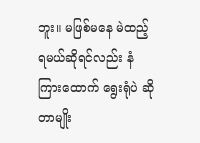ဘူး။ မဖြစ်မနေ မဲထည့်ရမယ်ဆိုရင်လည်း နံကြားထောက် ရွေးရုံပဲ ဆိုတာမျိုး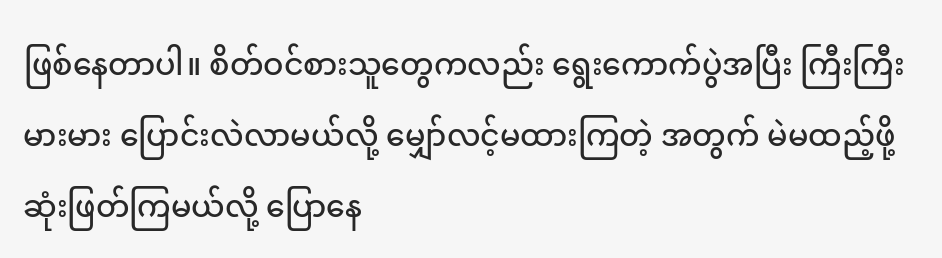ဖြစ်နေတာပါ။ စိတ်ဝင်စားသူတွေကလည်း ရွေးကောက်ပွဲအပြီး ကြီးကြီးမားမား ပြောင်းလဲလာမယ်လို့ မျှော်လင့်မထားကြတဲ့ အတွက် မဲမထည့်ဖို့ ဆုံးဖြတ်ကြမယ်လို့ ပြောနေ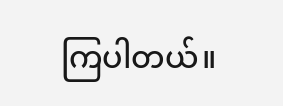ကြပါတယ်။